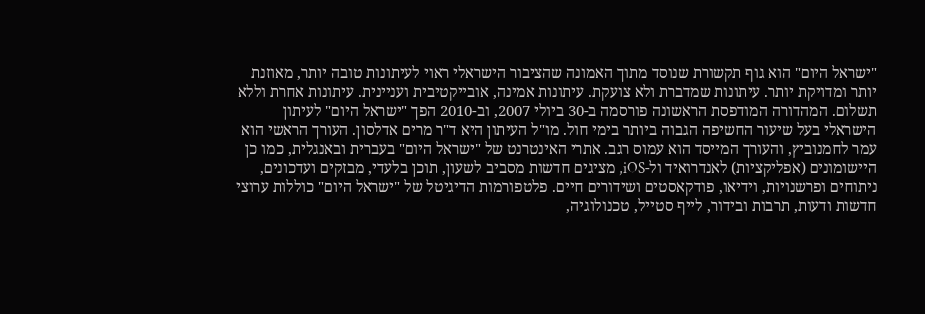"ישראל היום" הוא גוף תקשורת שנוסד מתוך האמונה שהציבור הישראלי ראוי לעיתונות טובה יותר, מאוזנת יותר ומדויקת יותר. עיתונות שמדברת ולא צועקת. עיתונות אמינה, אובייקטיבית ועניינית. עיתונות אחרת וללא תשלום. המהדורה המודפסת הראשונה פורסמה ב-30 ביולי 2007, וב-2010 הפך "ישראל היום" לעיתון הישראלי בעל שיעור החשיפה הגבוה ביותר בימי חול. מו"ל העיתון היא ד"ר מרים אדלסון. העורך הראשי הוא עמר לחמנוביץ, והעורך המייסד הוא עמוס רגב. אתרי האינטרנט של "ישראל היום" בעברית ובאנגלית, כמו כן היישומונים (אפליקציות) לאנדרואיד ול-iOS, מציגים חדשות מסביב לשעון, תוכן בלעדי, מבזקים ועדכונים, ניתוחים ופרשנויות, וידיאו, פודקאסטים ושידורים חיים. פלטפורמות הדיגיטל של "ישראל היום" כוללות ערוצי חדשות ודעות, תרבות ובידור, לייף סטייל, טכנולוגיה,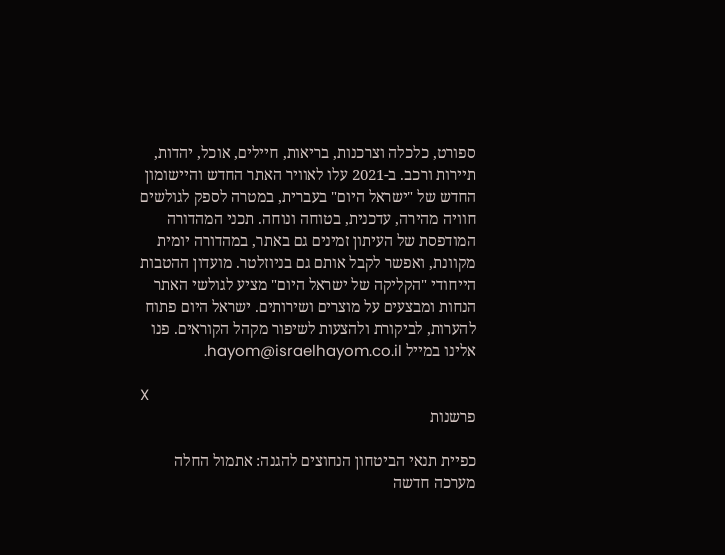ספורט, כלכלה וצרכנות, בריאות, חיילים, אוכל, יהדות, תיירות ורכב. ב-2021 עלו לאוויר האתר החדש והיישומון החדש של "ישראל היום" בעברית, במטרה לספק לגולשים חוויה מהירה, עדכנית, בטוחה ונוחה. תכני המהדורה המודפסת של העיתון זמינים גם באתר, במהדורה יומית מקוונת, ואפשר לקבל אותם גם בניוזלטר. מועדון ההטבות הייחודי "הקליקה של ישראל היום" מציע לגולשי האתר הנחות ומבצעים על מוצרים ושירותים. ישראל היום פתוח להערות, לביקורת ולהצעות לשיפור מקהל הקוראים. פנו אלינו במייל hayom@israelhayom.co.il.

X
פרשנות

כפיית תנאי הביטחון הנחוצים להגנה: אתמול החלה מערכה חדשה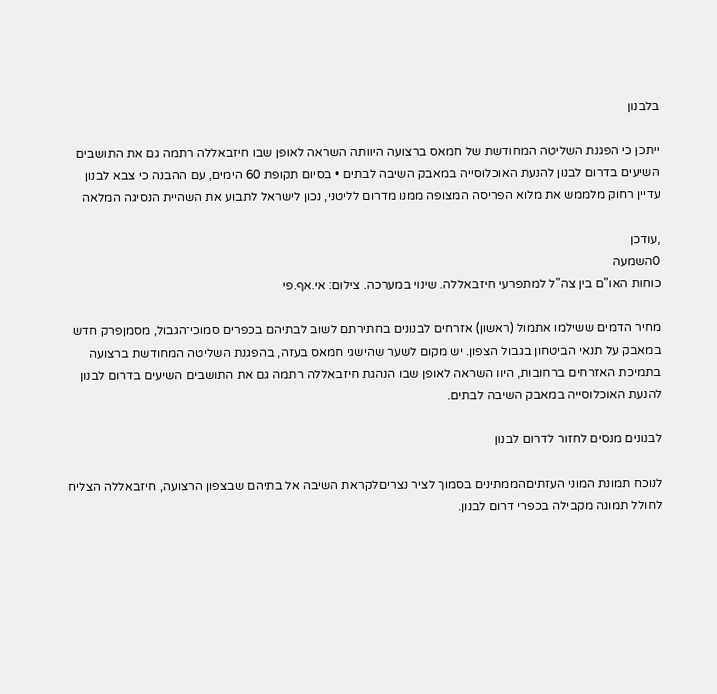בלבנון

ייתכן כי הפגנת השליטה המחודשת של חמאס ברצועה היוותה השראה לאופן שבו חיזבאללה רתמה גם את התושבים השיעים בדרום לבנון להנעת האוכלוסייה במאבק השיבה לבתים • בסיום תקופת 60 הימים, עם ההבנה כי צבא לבנון עדיין רחוק מלממש את מלוא הפריסה המצופה ממנו מדרום לליטני, נכון לישראל לתבוע את השהיית הנסיגה המלאה

,עודכן
0השמעה
כוחות האו"ם בין צה"ל למתפרעי חיזבאללה. שינוי במערכה. צילום: אי.אף.פי

מחיר הדמים ששילמו אתמול (ראשון) אזרחים לבנונים בחתירתם לשוב לבתיהם בכפרים סמוכי־הגבול, מסמןפרק חדש במאבק על תנאי הביטחון בגבול הצפון. יש מקום לשער שהישגי חמאס בעזה, בהפגנת השליטה המחודשת ברצועה בתמיכת האזרחים ברחובות, היוו השראה לאופן שבו הנהגת חיזבאללה רתמה גם את התושבים השיעים בדרום לבנון להנעת האוכלוסייה במאבק השיבה לבתים.

לבנונים מנסים לחזור לדרום לבנון

לנוכח תמונת המוני העזתיםהממתינים בסמוך לציר נצריםלקראת השיבה אל בתיהם שבצפון הרצועה, חיזבאללה הצליח לחולל תמונה מקבילה בכפרי דרום לבנון.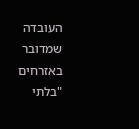העובדה שמדובר באזרחים "בלתי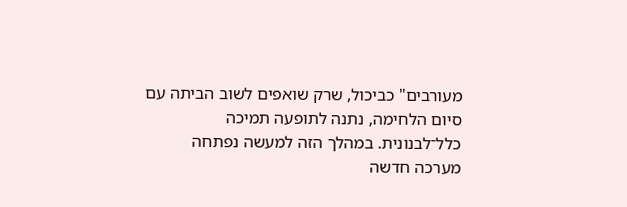מעורבים" כביכול, שרק שואפים לשוב הביתה עם סיום הלחימה, נתנה לתופעה תמיכה כלל־לבנונית. במהלך הזה למעשה נפתחה מערכה חדשה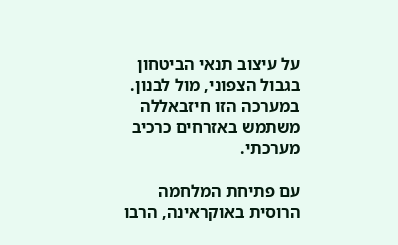על עיצוב תנאי הביטחון בגבול הצפוני, מול לבנון. במערכה הזו חיזבאללה משתמש באזרחים כרכיב מערכתי.

עם פתיחת המלחמה הרוסית באוקראינה, הרבו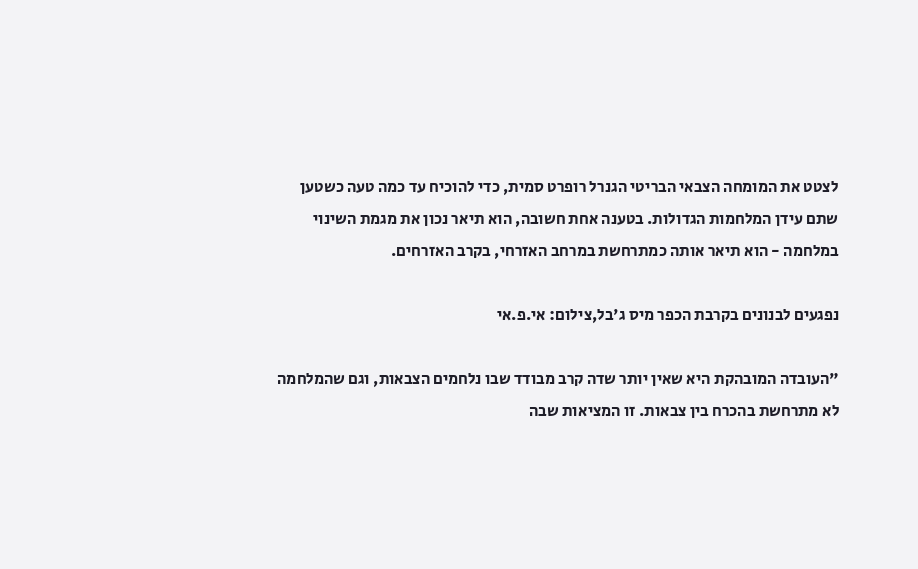לצטט את המומחה הצבאי הבריטי הגנרל רופרט סמית, כדי להוכיח עד כמה טעה כשטען שתם עידן המלחמות הגדולות. בטענה אחת חשובה, הוא תיאר נכון את מגמת השינוי במלחמה - הוא תיאר אותה כמתרחשת במרחב האזרחי, בקרב האזרחים.

נפגעים לבנונים בקרבת הכפר מיס ג'בל,צילום: אי.פ.אי

"העובדה המובהקת היא שאין יותר שדה קרב מבודד שבו נלחמים הצבאות, וגם שהמלחמה לא מתרחשת בהכרח בין צבאות. זו המציאות שבה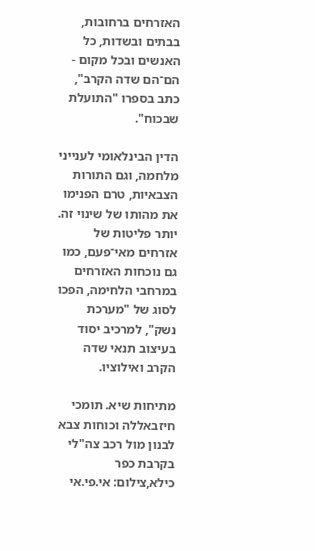האזרחים ברחובות, בבתים ובשדות, כל האנשים ובכל מקום - הם־הם שדה הקרב", כתב בספרו "התועלת שבכוח".

הדין הבינלאומי לענייני מלחמה, וגם התורות הצבאיות, טרם הפנימו את מהותו של שינוי זה. יותר פליטות של אזרחים מאי־פעם, כמו גם נוכחות האזרחים במרחבי הלחימה, הפכו לסוג של "מערכת נשק", למרכיב יסוד בעיצוב תנאי שדה הקרב ואילוציו.

מתיחות שיא. תומכי חיזבאללה וכוחות צבא לבנון מול רכב צה"לי בקרבת כפר כילא,צילום: אי.פי.אי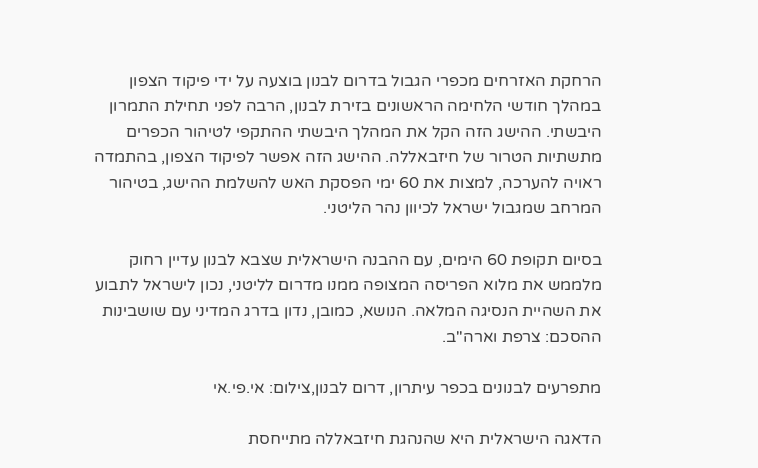הרחקת האזרחים מכפרי הגבול בדרום לבנון בוצעה על ידי פיקוד הצפון במהלך חודשי הלחימה הראשונים בזירת לבנון, הרבה לפני תחילת התמרון היבשתי. ההישג הזה הקל את המהלך היבשתי ההתקפי לטיהור הכפרים מתשתיות הטרור של חיזבאללה. ההישג הזה אפשר לפיקוד הצפון, בהתמדה ראויה להערכה, למצות את 60 ימי הפסקת האש להשלמת ההישג, בטיהור המרחב שמגבול ישראל לכיוון נהר הליטני.

בסיום תקופת 60 הימים, עם ההבנה הישראלית שצבא לבנון עדיין רחוק מלממש את מלוא הפריסה המצופה ממנו מדרום לליטני, נכון לישראל לתבוע את השהיית הנסיגה המלאה. הנושא, כמובן, נדון בדרג המדיני עם שושבינות ההסכם: צרפת וארה"ב.

מתפרעים לבנונים בכפר עיתרון, דרום לבנון,צילום: אי.פי.אי

הדאגה הישראלית היא שהנהגת חיזבאללה מתייחסת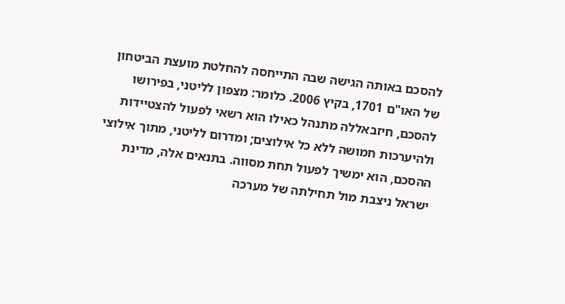להסכם באותה הגישה שבה התייחסה להחלטת מועצת הביטחון של האו"ם 1701, בקיץ 2006. כלומר: מצפון לליטני, בפירושו להסכם, חיזבאללה מתנהל כאילו הוא רשאי לפעול להצטיידות ולהיערכות חמושה ללא כל אילוצים; ומדרום לליטני, מתוך אילוצי ההסכם, הוא ימשיך לפעול תחת מסווה. בתנאים אלה, מדינת ישראל ניצבת מול תחילתה של מערכה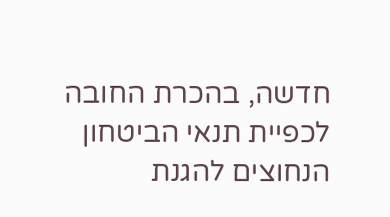חדשה, בהכרת החובה לכפיית תנאי הביטחון הנחוצים להגנת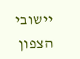יישובי הצפון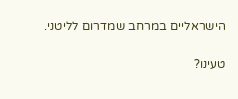הישראליים במרחב שמדרום לליטני.

טעינו?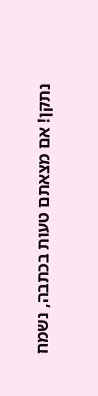נתקן! אם מצאתם טעות בכתבה, נשמח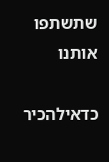שתשתפו אותנו

כדאילהכיר